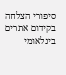סיפורי הצלחה בקידום אתרים בינלאומי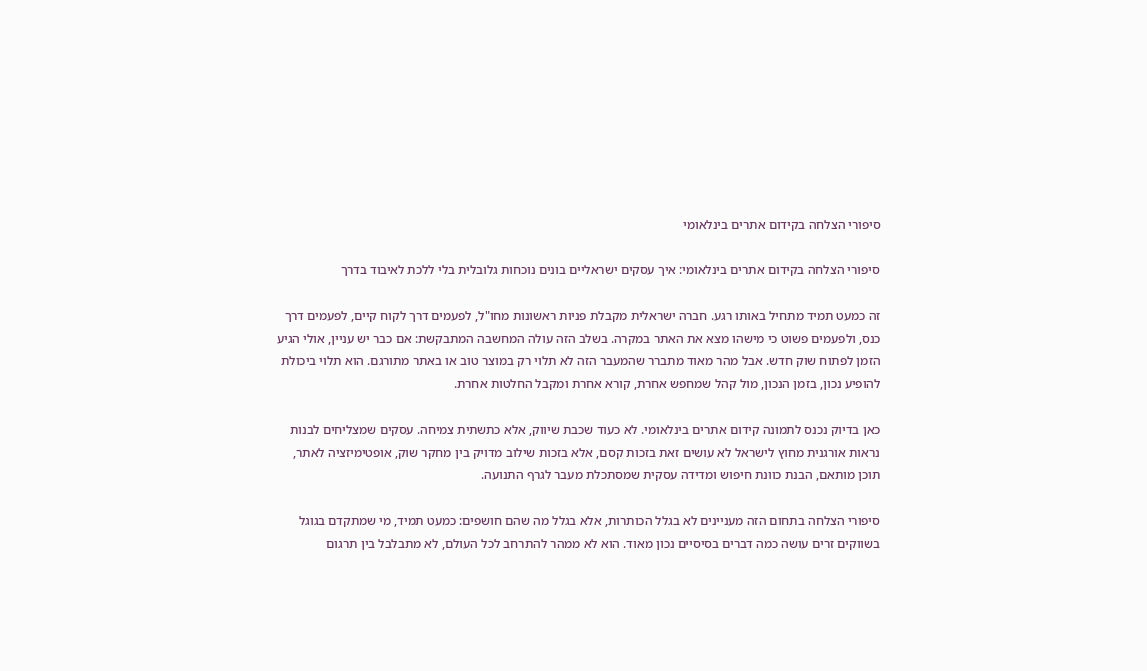סיפורי הצלחה בקידום אתרים בינלאומי

סיפורי הצלחה בקידום אתרים בינלאומי: איך עסקים ישראליים בונים נוכחות גלובלית בלי ללכת לאיבוד בדרך

זה כמעט תמיד מתחיל באותו רגע. חברה ישראלית מקבלת פניות ראשונות מחו"ל, לפעמים דרך לקוח קיים, לפעמים דרך כנס, ולפעמים פשוט כי מישהו מצא את האתר במקרה. בשלב הזה עולה המחשבה המתבקשת: אם כבר יש עניין, אולי הגיע הזמן לפתוח שוק חדש. אבל מהר מאוד מתברר שהמעבר הזה לא תלוי רק במוצר טוב או באתר מתורגם. הוא תלוי ביכולת להופיע נכון, בזמן הנכון, מול קהל שמחפש אחרת, קורא אחרת ומקבל החלטות אחרת.

כאן בדיוק נכנס לתמונה קידום אתרים בינלאומי. לא כעוד שכבת שיווק, אלא כתשתית צמיחה. עסקים שמצליחים לבנות נראות אורגנית מחוץ לישראל לא עושים זאת בזכות קסם, אלא בזכות שילוב מדויק בין מחקר שוק, אופטימיזציה לאתר, תוכן מותאם, הבנת כוונת חיפוש ומדידה עסקית שמסתכלת מעבר לגרף התנועה.

סיפורי הצלחה בתחום הזה מעניינים לא בגלל הכותרות, אלא בגלל מה שהם חושפים: כמעט תמיד, מי שמתקדם בגוגל בשווקים זרים עושה כמה דברים בסיסיים נכון מאוד. הוא לא ממהר להתרחב לכל העולם, לא מתבלבל בין תרגום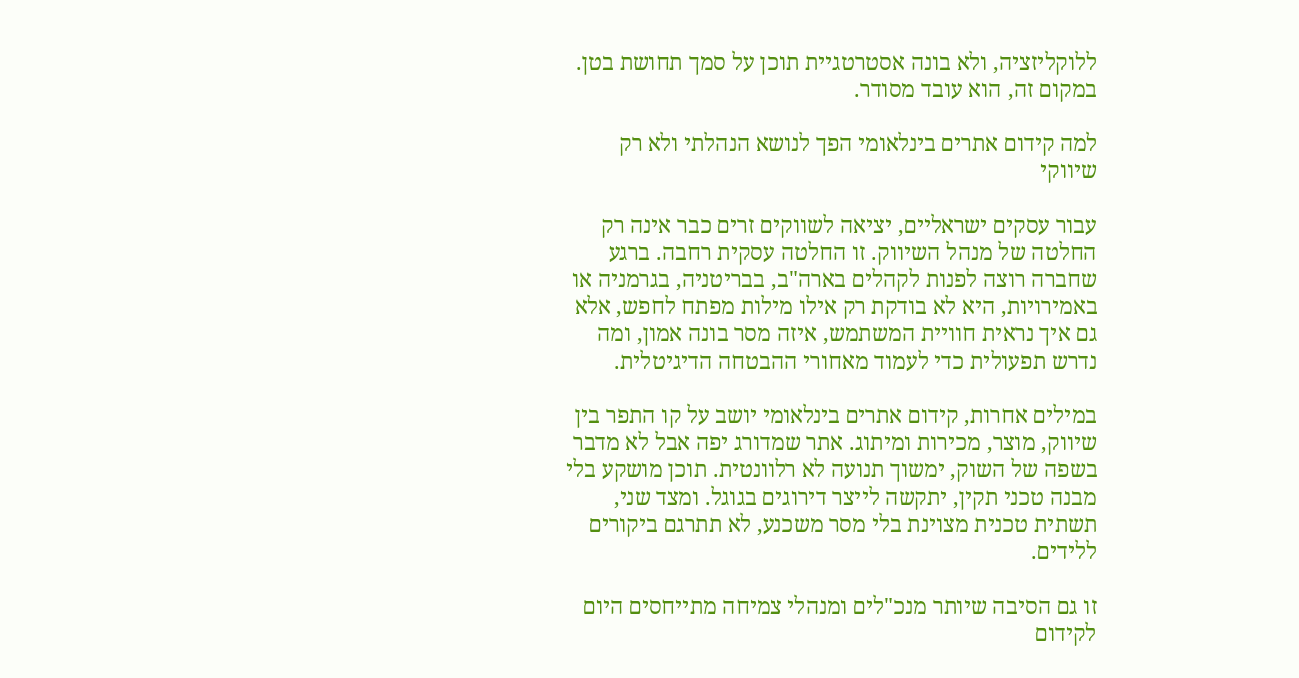ללוקליזציה, ולא בונה אסטרטגיית תוכן על סמך תחושת בטן. במקום זה, הוא עובד מסודר.

למה קידום אתרים בינלאומי הפך לנושא הנהלתי ולא רק שיווקי

עבור עסקים ישראליים, יציאה לשווקים זרים כבר אינה רק החלטה של מנהל השיווק. זו החלטה עסקית רחבה. ברגע שחברה רוצה לפנות לקהלים בארה"ב, בבריטניה, בגרמניה או באמירויות, היא לא בודקת רק אילו מילות מפתח לחפש, אלא גם איך נראית חוויית המשתמש, איזה מסר בונה אמון, ומה נדרש תפעולית כדי לעמוד מאחורי ההבטחה הדיגיטלית.

במילים אחרות, קידום אתרים בינלאומי יושב על קו התפר בין שיווק, מוצר, מכירות ומיתוג. אתר שמדורג יפה אבל לא מדבר בשפה של השוק, ימשוך תנועה לא רלוונטית. תוכן מושקע בלי מבנה טכני תקין, יתקשה לייצר דירוגים בגוגל. ומצד שני, תשתית טכנית מצוינת בלי מסר משכנע, לא תתרגם ביקורים ללידים.

זו גם הסיבה שיותר מנכ"לים ומנהלי צמיחה מתייחסים היום לקידום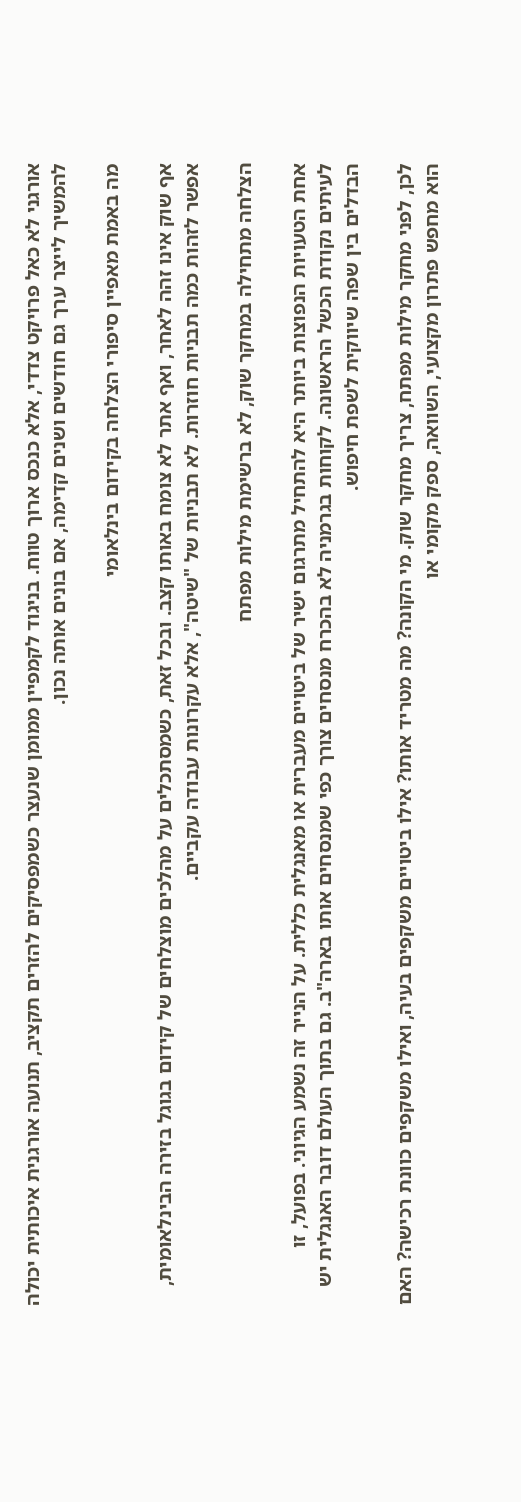אורגני לא כאל פרויקט צדדי, אלא כנכס ארוך טווח. בניגוד לקמפיין ממומן שנעצר כשמפסיקים להזרים תקציב, תנועה אורגנית איכותית יכולה להמשיך לייצר ערך גם חודשים ושנים קדימה, אם בונים אותה נכון.

מה באמת מאפיין סיפורי הצלחה בקידום בינלאומי

אף שוק אינו זהה לאחר, ואף אתר לא צומח באותו קצב. ובכל זאת, כשמסתכלים על מהלכים מוצלחים של קידום בגוגל בזירה הבינלאומית, אפשר לזהות כמה תבניות חוזרות. לא תבניות של "שיטה", אלא עקרונות עבודה עקביים.

הצלחה מתחילה במחקר שוק, לא ברשימת מילות מפתח

אחת הטעויות הנפוצות ביותר היא להתחיל מתרגום ישיר של ביטויים מעברית או מאנגלית כללית. על הנייר זה נשמע הגיוני. בפועל, זו לעיתים נקודת הכשל הראשונה. לקוחות בגרמניה לא בהכרח מנסחים צורך כפי שמנסחים אותו בארה"ב. גם בתוך העולם דובר האנגלית יש הבדלים בין שפה שיווקית לשפת חיפוש.

לכן, לפני מחקר מילות מפתח, צריך מחקר שוק. מי הקונה? מה מטריד אותו? אילו ביטויים משקפים בעיה, ואילו משקפים כוונת רכישה? האם הוא מחפש פתרון מקצועי, השוואה, ספק מקומי או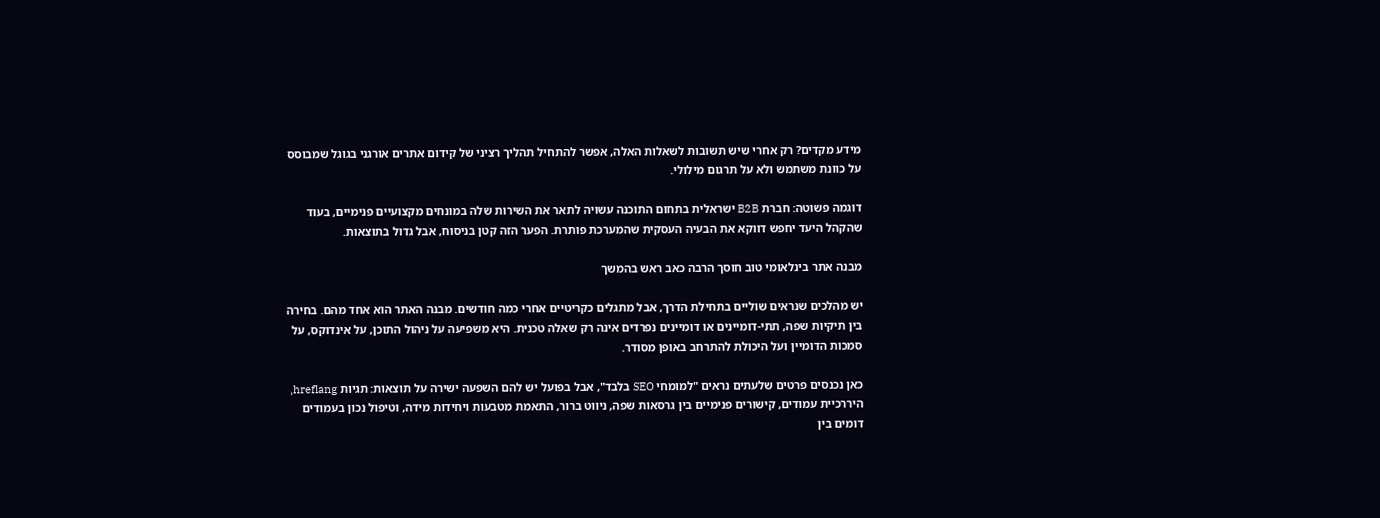מידע מקדים? רק אחרי שיש תשובות לשאלות האלה, אפשר להתחיל תהליך רציני של קידום אתרים אורגני בגוגל שמבוסס על כוונת משתמש ולא על תרגום מילולי.

דוגמה פשוטה: חברת B2B ישראלית בתחום התוכנה עשויה לתאר את השירות שלה במונחים מקצועיים פנימיים, בעוד שהקהל היעד יחפש דווקא את הבעיה העסקית שהמערכת פותרת. הפער הזה קטן בניסוח, אבל גדול בתוצאות.

מבנה אתר בינלאומי טוב חוסך הרבה כאב ראש בהמשך

יש מהלכים שנראים שוליים בתחילת הדרך, אבל מתגלים כקריטיים אחרי כמה חודשים. מבנה האתר הוא אחד מהם. בחירה בין תיקיות שפה, תתי-דומיינים או דומיינים נפרדים אינה רק שאלה טכנית. היא משפיעה על ניהול התוכן, על אינדוקס, על סמכות הדומיין ועל היכולת להתרחב באופן מסודר.

כאן נכנסים פרטים שלעתים נראים "למומחי SEO בלבד", אבל בפועל יש להם השפעה ישירה על תוצאות: תגיות hreflang, היררכיית עמודים, קישורים פנימיים בין גרסאות שפה, ניווט ברור, התאמת מטבעות ויחידות מידה, וטיפול נכון בעמודים דומים בין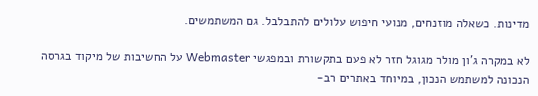מדינות. כשאלה מוזנחים, מנועי חיפוש עלולים להתבלבל. גם המשתמשים.

לא במקרה ג'ון מולר מגוגל חזר לא פעם בתקשורת ובמפגשי Webmaster על החשיבות של מיקוד בגרסה הנכונה למשתמש הנכון, במיוחד באתרים רב-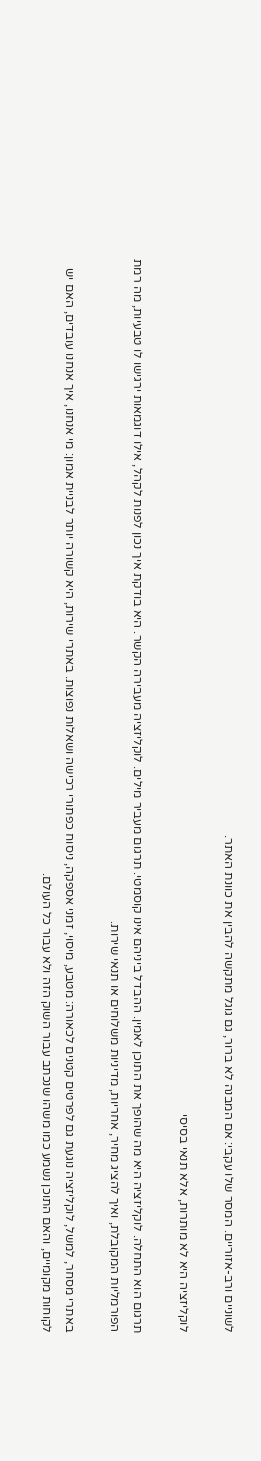לשוניים ורב-אזוריים. המסר שלו עקבי: אם המבנה לא ברור, גם גוגל מתקשה להבין את כוונת האתר.

לוקליזציה היא לא מותרות, אלא תנאי בסיסי

תרגום הוא התחלה. לוקליזציה היא מה שהופך את התוכן לאמין. ההבדל ביניהם אינו קוסמטי. תרגום מעביר מילים. לוקליזציה מעבירה הקשר. היא בודקת איך נכון לפנות לקהל, אילו דוגמאות ירגישו לו טבעיות, מה רמת הפורמליות המקובלת, ואיך להציג מחיר, אחריות, מדיניות משלוחים או תנאי שירות.

באתרי מסחר, למשל, לוקליזציה נוגעת גם לפרטים קטנים לכאורה: מטבע, מיסוי, זמני אספקה, ניסוח כפתורי רכישה ושאלות נפוצות. באתרי שירות, היא קשורה יותר לבניית אמון: מי אנחנו, איך אנחנו עובדים, האם יש לקוחות מקומיים, והאם התוכן נשמע כמו משהו שנכתב עבור השוק הזה ולא עבור כל העולם.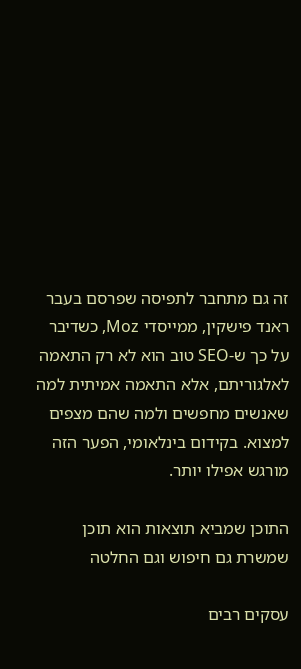זה גם מתחבר לתפיסה שפרסם בעבר ראנד פישקין, ממייסדי Moz, כשדיבר על כך ש-SEO טוב הוא לא רק התאמה לאלגוריתם, אלא התאמה אמיתית למה שאנשים מחפשים ולמה שהם מצפים למצוא. בקידום בינלאומי, הפער הזה מורגש אפילו יותר.

התוכן שמביא תוצאות הוא תוכן שמשרת גם חיפוש וגם החלטה

עסקים רבים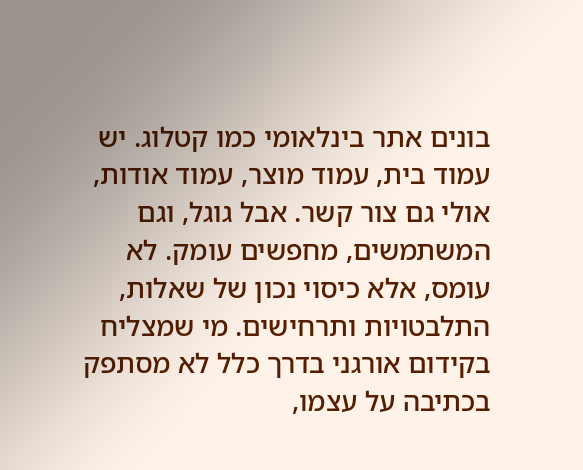בונים אתר בינלאומי כמו קטלוג. יש עמוד בית, עמוד מוצר, עמוד אודות, אולי גם צור קשר. אבל גוגל, וגם המשתמשים, מחפשים עומק. לא עומס, אלא כיסוי נכון של שאלות, התלבטויות ותרחישים. מי שמצליח בקידום אורגני בדרך כלל לא מסתפק בכתיבה על עצמו,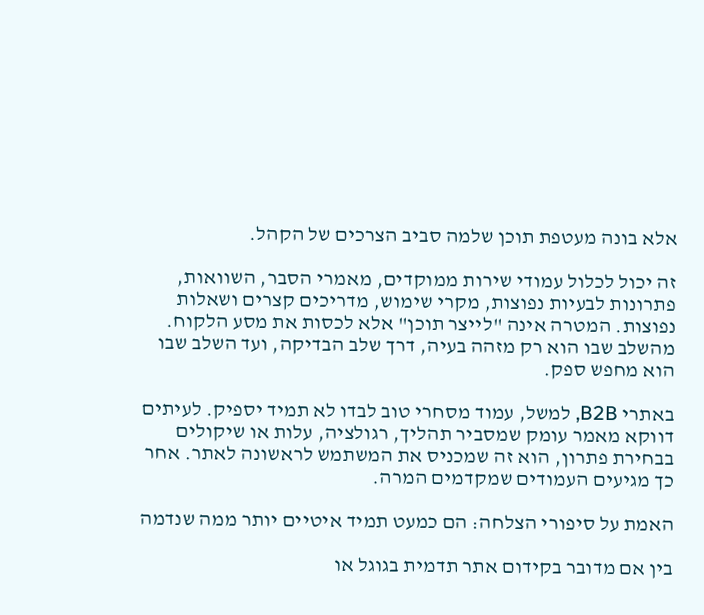אלא בונה מעטפת תוכן שלמה סביב הצרכים של הקהל.

זה יכול לכלול עמודי שירות ממוקדים, מאמרי הסבר, השוואות, פתרונות לבעיות נפוצות, מקרי שימוש, מדריכים קצרים ושאלות נפוצות. המטרה אינה "לייצר תוכן" אלא לכסות את מסע הלקוח. מהשלב שבו הוא רק מזהה בעיה, דרך שלב הבדיקה, ועד השלב שבו הוא מחפש ספק.

באתרי B2B, למשל, עמוד מסחרי טוב לבדו לא תמיד יספיק. לעיתים דווקא מאמר עומק שמסביר תהליך, רגולציה, עלות או שיקולים בבחירת פתרון, הוא זה שמכניס את המשתמש לראשונה לאתר. אחר כך מגיעים העמודים שמקדמים המרה.

האמת על סיפורי הצלחה: הם כמעט תמיד איטיים יותר ממה שנדמה

בין אם מדובר בקידום אתר תדמית בגוגל או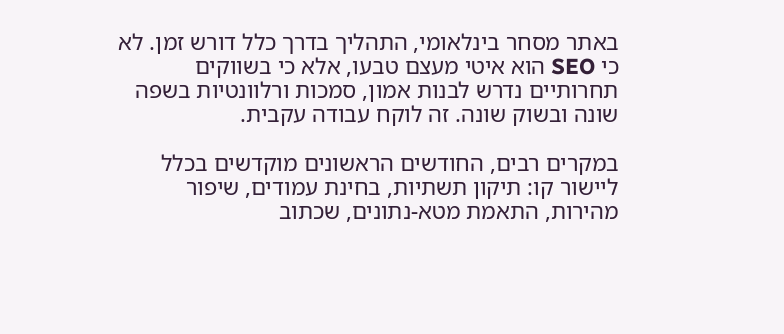באתר מסחר בינלאומי, התהליך בדרך כלל דורש זמן. לא כי SEO הוא איטי מעצם טבעו, אלא כי בשווקים תחרותיים נדרש לבנות אמון, סמכות ורלוונטיות בשפה שונה ובשוק שונה. זה לוקח עבודה עקבית.

במקרים רבים, החודשים הראשונים מוקדשים בכלל ליישור קו: תיקון תשתיות, בחינת עמודים, שיפור מהירות, התאמת מטא-נתונים, שכתוב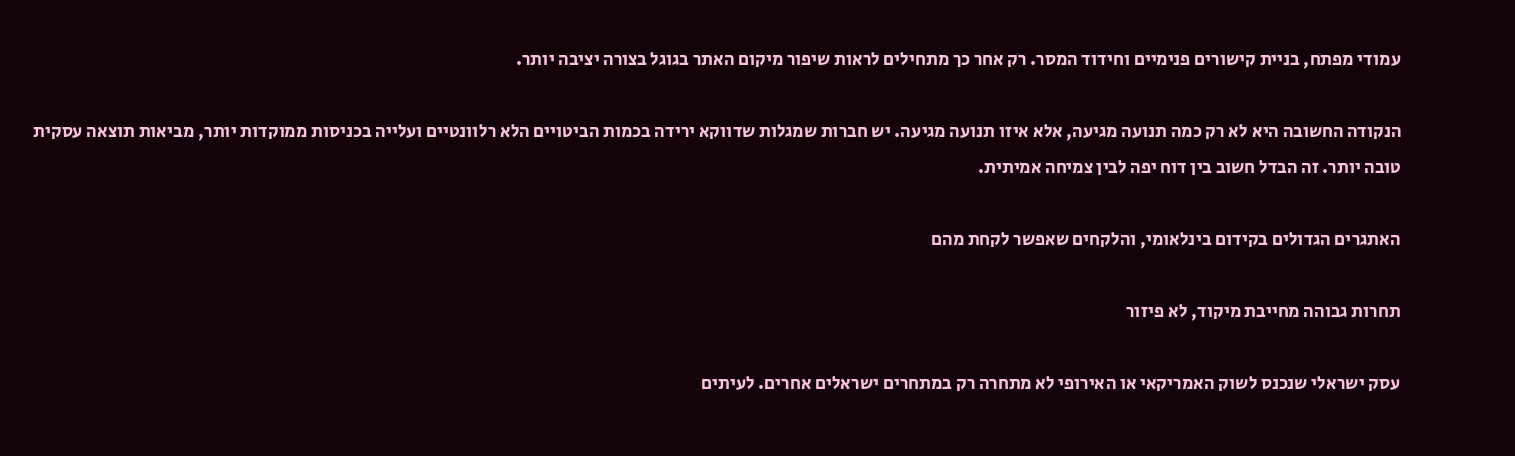עמודי מפתח, בניית קישורים פנימיים וחידוד המסר. רק אחר כך מתחילים לראות שיפור מיקום האתר בגוגל בצורה יציבה יותר.

הנקודה החשובה היא לא רק כמה תנועה מגיעה, אלא איזו תנועה מגיעה. יש חברות שמגלות שדווקא ירידה בכמות הביטויים הלא רלוונטיים ועלייה בכניסות ממוקדות יותר, מביאות תוצאה עסקית טובה יותר. זה הבדל חשוב בין דוח יפה לבין צמיחה אמיתית.

האתגרים הגדולים בקידום בינלאומי, והלקחים שאפשר לקחת מהם

תחרות גבוהה מחייבת מיקוד, לא פיזור

עסק ישראלי שנכנס לשוק האמריקאי או האירופי לא מתחרה רק במתחרים ישראלים אחרים. לעיתים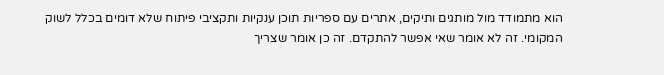הוא מתמודד מול מותגים ותיקים, אתרים עם ספריות תוכן ענקיות ותקציבי פיתוח שלא דומים בכלל לשוק המקומי. זה לא אומר שאי אפשר להתקדם. זה כן אומר שצריך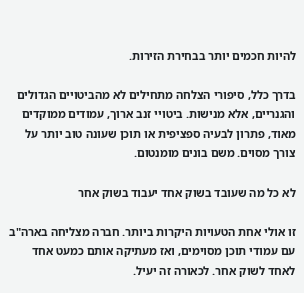להיות חכמים יותר בבחירת הזירות.

בדרך כלל, סיפורי הצלחה מתחילים לא מהביטויים הגדולים והגנריים, אלא מנישות. ביטויי זנב ארוך, עמודים ממוקדים מאוד, פתרון לבעיה ספציפית או תוכן שעונה טוב יותר על צורך מסוים. משם בונים מומנטום.

לא כל מה שעובד בשוק אחד יעבוד בשוק אחר

זו אולי אחת הטעויות היקרות ביותר. חברה מצליחה בארה"ב עם עמודי תוכן מסוימים, ואז מעתיקה אותם כמעט אחד לאחד לשוק אחר. לכאורה זה יעיל.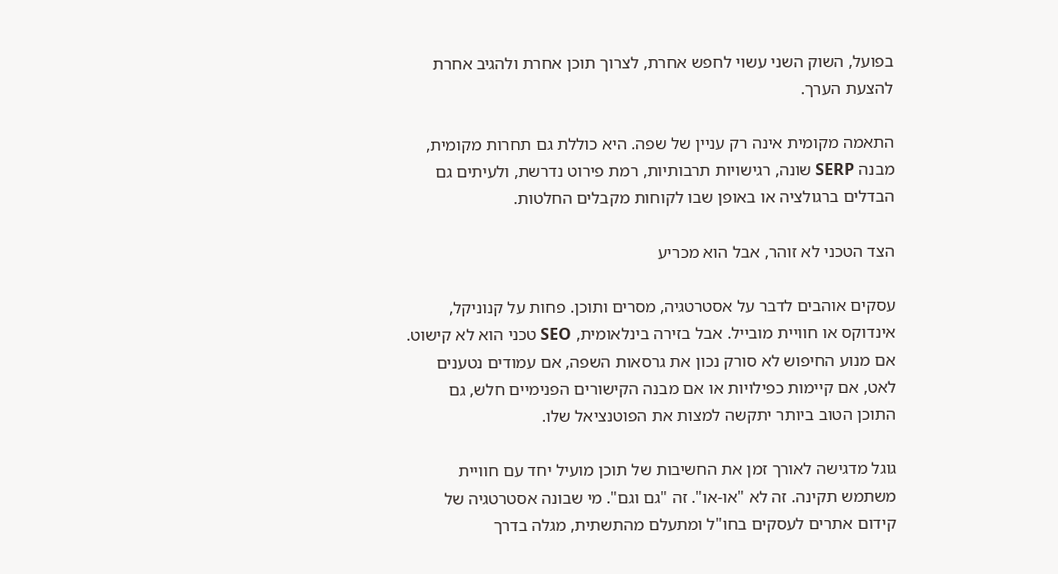בפועל, השוק השני עשוי לחפש אחרת, לצרוך תוכן אחרת ולהגיב אחרת להצעת הערך.

התאמה מקומית אינה רק עניין של שפה. היא כוללת גם תחרות מקומית, מבנה SERP שונה, רגישויות תרבותיות, רמת פירוט נדרשת, ולעיתים גם הבדלים ברגולציה או באופן שבו לקוחות מקבלים החלטות.

הצד הטכני לא זוהר, אבל הוא מכריע

עסקים אוהבים לדבר על אסטרטגיה, מסרים ותוכן. פחות על קנוניקל, אינדוקס או חוויית מובייל. אבל בזירה בינלאומית, SEO טכני הוא לא קישוט. אם מנוע החיפוש לא סורק נכון את גרסאות השפה, אם עמודים נטענים לאט, אם קיימות כפילויות או אם מבנה הקישורים הפנימיים חלש, גם התוכן הטוב ביותר יתקשה למצות את הפוטנציאל שלו.

גוגל מדגישה לאורך זמן את החשיבות של תוכן מועיל יחד עם חוויית משתמש תקינה. זה לא "או-או". זה "גם וגם". מי שבונה אסטרטגיה של קידום אתרים לעסקים בחו"ל ומתעלם מהתשתית, מגלה בדרך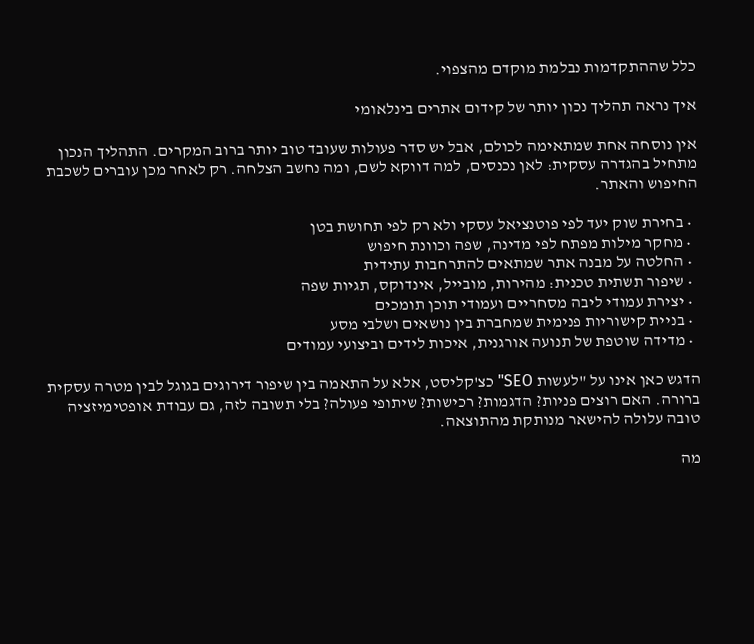כלל שההתקדמות נבלמת מוקדם מהצפוי.

איך נראה תהליך נכון יותר של קידום אתרים בינלאומי

אין נוסחה אחת שמתאימה לכולם, אבל יש סדר פעולות שעובד טוב יותר ברוב המקרים. התהליך הנכון מתחיל בהגדרה עסקית: לאן נכנסים, למה דווקא לשם, ומה נחשב הצלחה. רק לאחר מכן עוברים לשכבת החיפוש והאתר.

  • בחירת שוק יעד לפי פוטנציאל עסקי ולא רק לפי תחושת בטן
  • מחקר מילות מפתח לפי מדינה, שפה וכוונת חיפוש
  • החלטה על מבנה אתר שמתאים להתרחבות עתידית
  • שיפור תשתית טכנית: מהירות, מובייל, אינדוקס, תגיות שפה
  • יצירת עמודי ליבה מסחריים ועמודי תוכן תומכים
  • בניית קישוריות פנימית שמחברת בין נושאים ושלבי מסע
  • מדידה שוטפת של תנועה אורגנית, איכות לידים וביצועי עמודים

הדגש כאן אינו על "לעשות SEO" כצ'קליסט, אלא על התאמה בין שיפור דירוגים בגוגל לבין מטרה עסקית ברורה. האם רוצים פניות? הדגמות? רכישות? שיתופי פעולה? בלי תשובה לזה, גם עבודת אופטימיזציה טובה עלולה להישאר מנותקת מהתוצאה.

מה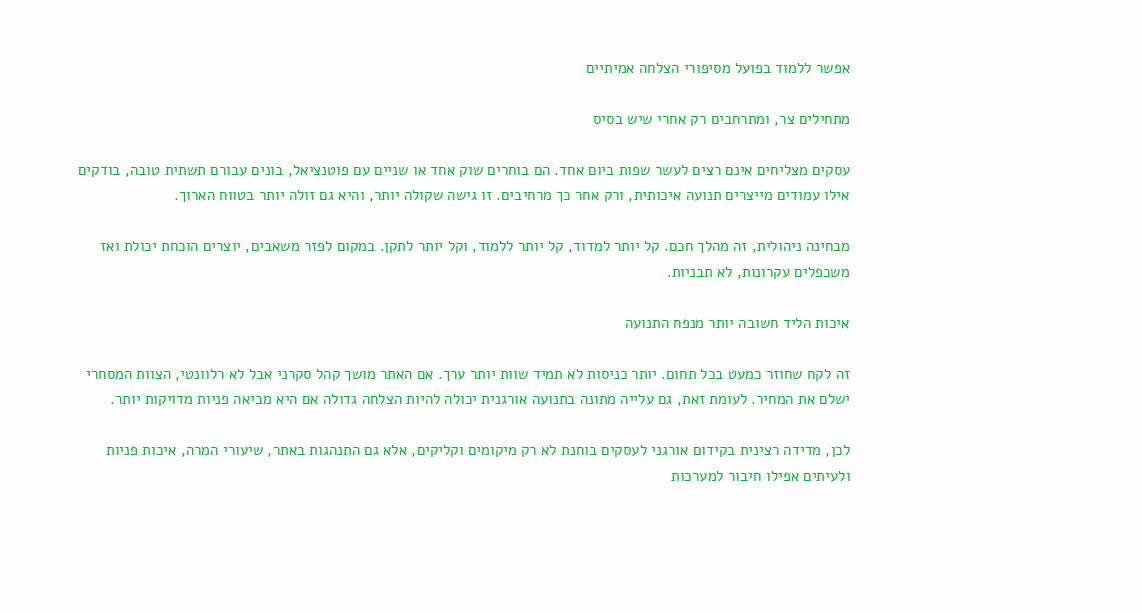אפשר ללמוד בפועל מסיפורי הצלחה אמיתיים

מתחילים צר, ומתרחבים רק אחרי שיש בסיס

עסקים מצליחים אינם רצים לעשר שפות ביום אחד. הם בוחרים שוק אחד או שניים עם פוטנציאל, בונים עבורם תשתית טובה, בודקים אילו עמודים מייצרים תנועה איכותית, ורק אחר כך מרחיבים. זו גישה שקולה יותר, והיא גם זולה יותר בטווח הארוך.

מבחינה ניהולית, זה מהלך חכם. קל יותר למדוד, קל יותר ללמוד, וקל יותר לתקן. במקום לפזר משאבים, יוצרים הוכחת יכולת ואז משכפלים עקרונות, לא תבניות.

איכות הליד חשובה יותר מנפח התנועה

זה לקח שחוזר כמעט בכל תחום. יותר כניסות לא תמיד שוות יותר ערך. אם האתר מושך קהל סקרני אבל לא רלוונטי, הצוות המסחרי ישלם את המחיר. לעומת זאת, גם עלייה מתונה בתנועה אורגנית יכולה להיות הצלחה גדולה אם היא מביאה פניות מדויקות יותר.

לכן, מדידה רצינית בקידום אורגני לעסקים בוחנת לא רק מיקומים וקליקים, אלא גם התנהגות באתר, שיעורי המרה, איכות פניות ולעיתים אפילו חיבור למערכות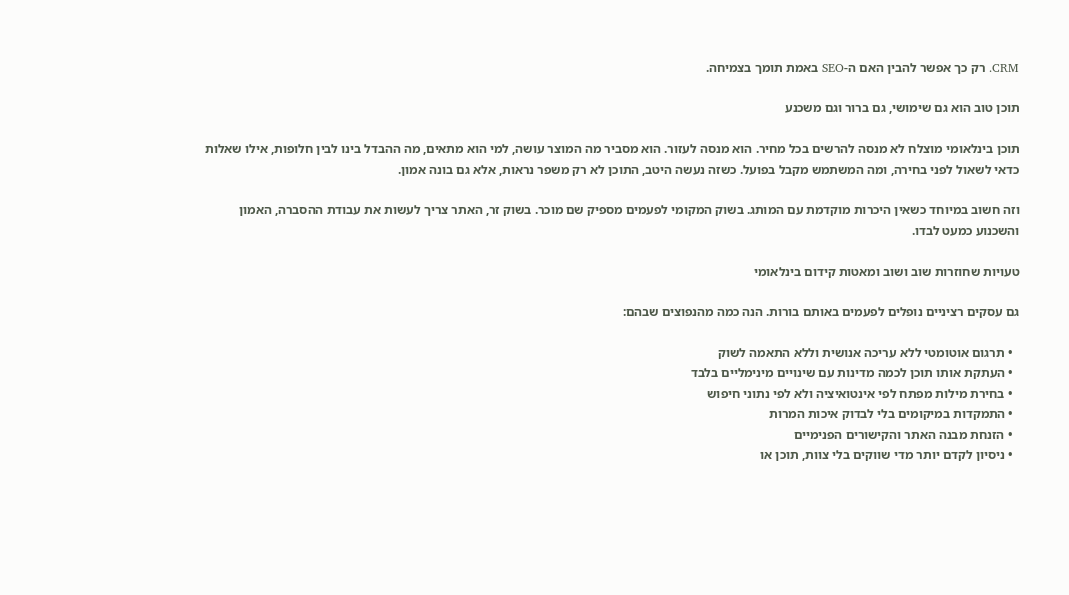CRM. רק כך אפשר להבין האם ה-SEO באמת תומך בצמיחה.

תוכן טוב הוא גם שימושי, גם ברור וגם משכנע

תוכן בינלאומי מוצלח לא מנסה להרשים בכל מחיר. הוא מנסה לעזור. הוא מסביר מה המוצר עושה, למי הוא מתאים, מה ההבדל בינו לבין חלופות, אילו שאלות כדאי לשאול לפני בחירה, ומה המשתמש מקבל בפועל. כשזה נעשה היטב, התוכן לא רק משפר נראות, אלא גם בונה אמון.

וזה חשוב במיוחד כשאין היכרות מוקדמת עם המותג. בשוק המקומי לפעמים מספיק שם מוכר. בשוק זר, האתר צריך לעשות את עבודת ההסברה, האמון והשכנוע כמעט לבדו.

טעויות שחוזרות שוב ושוב ומאטות קידום בינלאומי

גם עסקים רציניים נופלים לפעמים באותם בורות. הנה כמה מהנפוצים שבהם:

  • תרגום אוטומטי ללא עריכה אנושית וללא התאמה לשוק
  • העתקת אותו תוכן לכמה מדינות עם שינויים מינימליים בלבד
  • בחירת מילות מפתח לפי אינטואיציה ולא לפי נתוני חיפוש
  • התמקדות במיקומים בלי לבדוק איכות המרות
  • הזנחת מבנה האתר והקישורים הפנימיים
  • ניסיון לקדם יותר מדי שווקים בלי צוות, תוכן או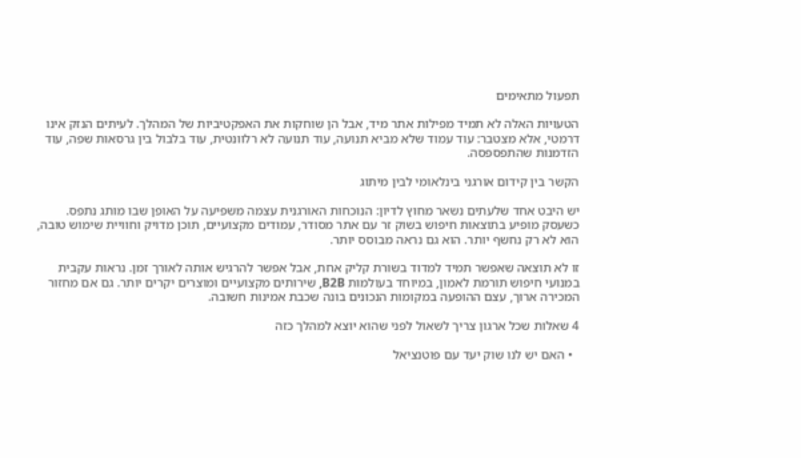תפעול מתאימים

הטעויות האלה לא תמיד מפילות אתר מיד, אבל הן שוחקות את האפקטיביות של המהלך. לעיתים הנזק אינו דרמטי, אלא מצטבר: עוד עמוד שלא מביא תנועה, עוד תנועה לא רלוונטית, עוד בלבול בין גרסאות שפה, עוד הזדמנות שהתפספסה.

הקשר בין קידום אורגני בינלאומי לבין מיתוג

יש היבט אחד שלעתים נשאר מחוץ לדיון: הנוכחות האורגנית עצמה משפיעה על האופן שבו מותג נתפס. כשעסק מופיע בתוצאות חיפוש בשוק זר עם אתר מסודר, עמודים מקצועיים, תוכן מדויק וחוויית שימוש טובה, הוא לא רק נחשף יותר. הוא גם נראה מבוסס יותר.

זו לא תוצאה שאפשר תמיד למדוד בשורת קליק אחת, אבל אפשר להרגיש אותה לאורך זמן. נראות עקבית במנועי חיפוש תורמת לאמון, במיוחד בעולמות B2B, שירותים מקצועיים ומוצרים יקרים יותר. גם אם מחזור המכירה ארוך, עצם ההופעה במקומות הנכונים בונה שכבת אמינות חשובה.

4 שאלות שכל ארגון צריך לשאול לפני שהוא יוצא למהלך כזה

  • האם יש לנו שוק יעד עם פוטנציאל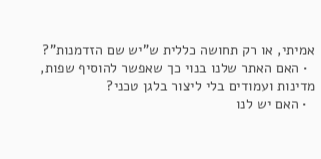אמיתי, או רק תחושה כללית ש"יש שם הזדמנות"?
  • האם האתר שלנו בנוי כך שאפשר להוסיף שפות, מדינות ועמודים בלי ליצור בלגן טכני?
  • האם יש לנו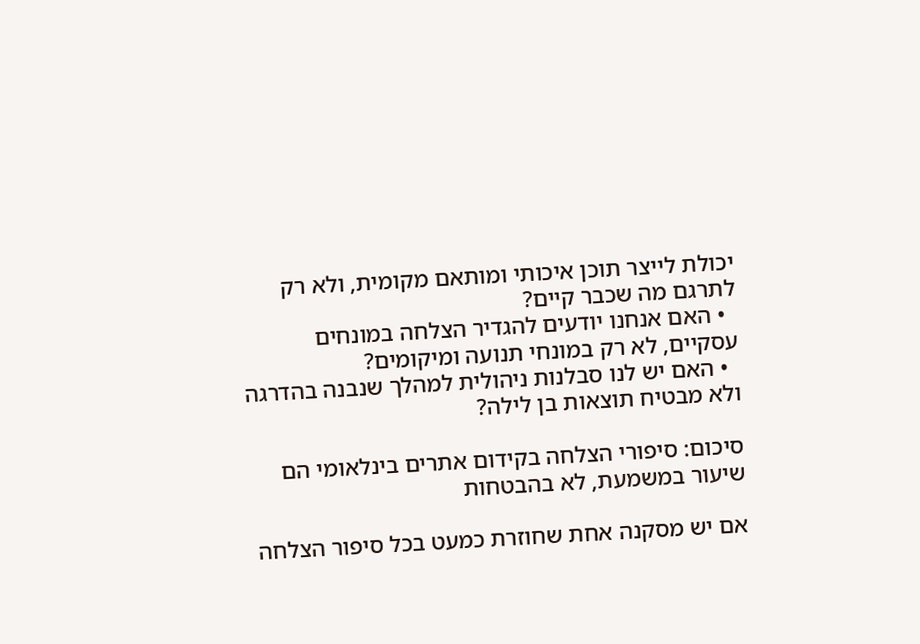יכולת לייצר תוכן איכותי ומותאם מקומית, ולא רק לתרגם מה שכבר קיים?
  • האם אנחנו יודעים להגדיר הצלחה במונחים עסקיים, לא רק במונחי תנועה ומיקומים?
  • האם יש לנו סבלנות ניהולית למהלך שנבנה בהדרגה ולא מבטיח תוצאות בן לילה?

סיכום: סיפורי הצלחה בקידום אתרים בינלאומי הם שיעור במשמעת, לא בהבטחות

אם יש מסקנה אחת שחוזרת כמעט בכל סיפור הצלחה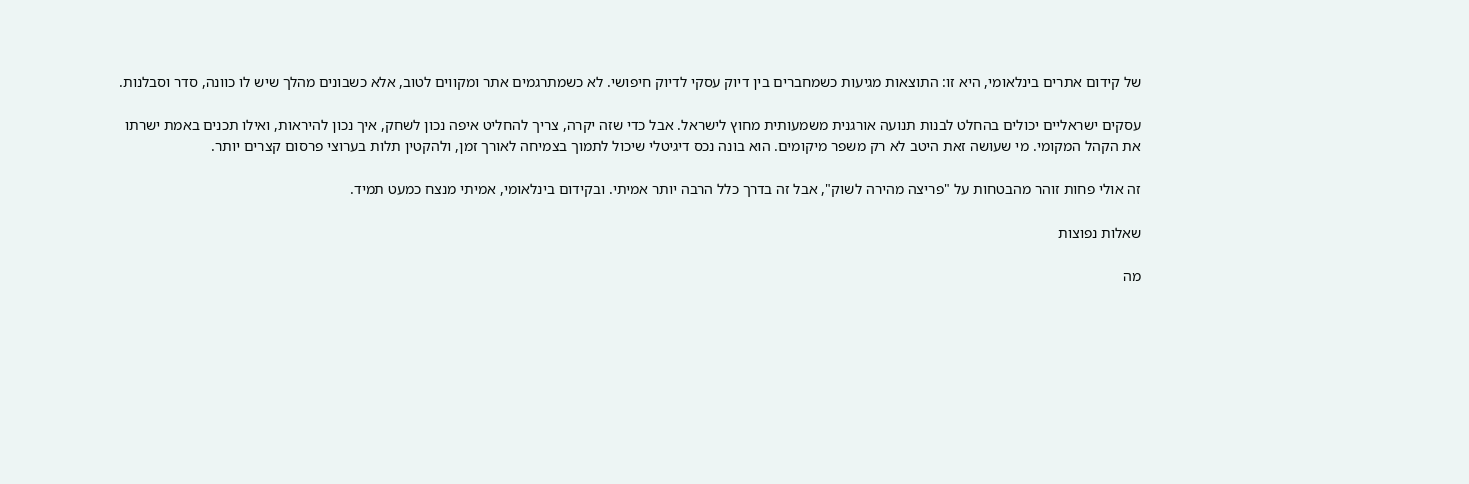של קידום אתרים בינלאומי, היא זו: התוצאות מגיעות כשמחברים בין דיוק עסקי לדיוק חיפושי. לא כשמתרגמים אתר ומקווים לטוב, אלא כשבונים מהלך שיש לו כוונה, סדר וסבלנות.

עסקים ישראליים יכולים בהחלט לבנות תנועה אורגנית משמעותית מחוץ לישראל. אבל כדי שזה יקרה, צריך להחליט איפה נכון לשחק, איך נכון להיראות, ואילו תכנים באמת ישרתו את הקהל המקומי. מי שעושה זאת היטב לא רק משפר מיקומים. הוא בונה נכס דיגיטלי שיכול לתמוך בצמיחה לאורך זמן, ולהקטין תלות בערוצי פרסום קצרים יותר.

זה אולי פחות זוהר מהבטחות על "פריצה מהירה לשוק", אבל זה בדרך כלל הרבה יותר אמיתי. ובקידום בינלאומי, אמיתי מנצח כמעט תמיד.

שאלות נפוצות

מה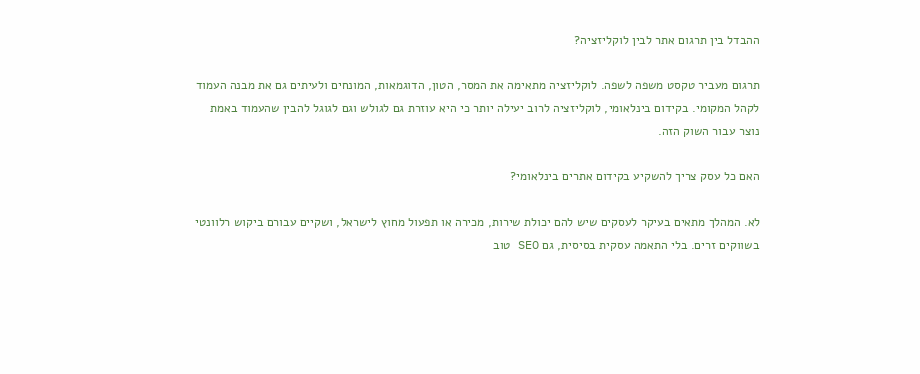ההבדל בין תרגום אתר לבין לוקליזציה?

תרגום מעביר טקסט משפה לשפה. לוקליזציה מתאימה את המסר, הטון, הדוגמאות, המונחים ולעיתים גם את מבנה העמוד לקהל המקומי. בקידום בינלאומי, לוקליזציה לרוב יעילה יותר כי היא עוזרת גם לגולש וגם לגוגל להבין שהעמוד באמת נוצר עבור השוק הזה.

האם כל עסק צריך להשקיע בקידום אתרים בינלאומי?

לא. המהלך מתאים בעיקר לעסקים שיש להם יכולת שירות, מכירה או תפעול מחוץ לישראל, ושקיים עבורם ביקוש רלוונטי בשווקים זרים. בלי התאמה עסקית בסיסית, גם SEO טוב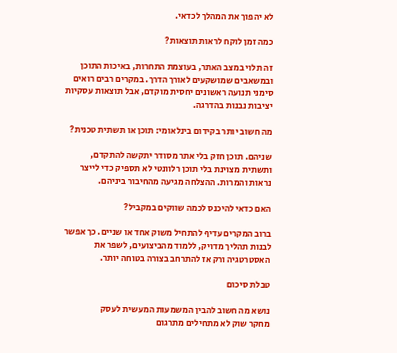לא יהפוך את המהלך לכדאי.

כמה זמן לוקח לראות תוצאות?

זה תלוי במצב האתר, בעוצמת התחרות, באיכות התוכן ובמשאבים שמושקעים לאורך הדרך. במקרים רבים רואים סימני תנועה ראשונים יחסית מוקדם, אבל תוצאות עסקיות יציבות נבנות בהדרגה.

מה חשוב יותר בקידום בינלאומי: תוכן או תשתית טכנית?

שניהם. תוכן חזק בלי אתר מסודר יתקשה להתקדם, ותשתית מצוינת בלי תוכן רלוונטי לא תספיק כדי לייצר נראות והמרות. ההצלחה מגיעה מהחיבור ביניהם.

האם כדאי להיכנס לכמה שווקים במקביל?

ברוב המקרים עדיף להתחיל משוק אחד או שניים. כך אפשר לבנות תהליך מדויק, ללמוד מהביצועים, לשפר את האסטרטגיה ורק אז להתרחב בצורה בטוחה יותר.

טבלת סיכום

נושא מה חשוב להבין המשמעות המעשית לעסק
מחקר שוק לא מתחילים מתרגום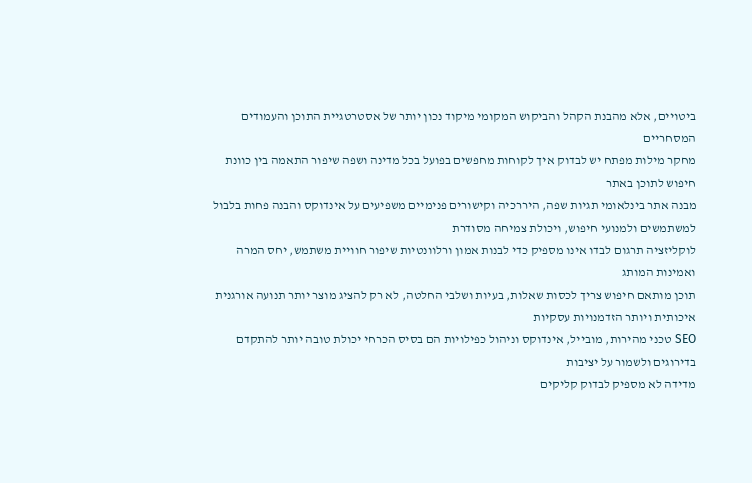ביטויים, אלא מהבנת הקהל והביקוש המקומי מיקוד נכון יותר של אסטרטגיית התוכן והעמודים המסחריים
מחקר מילות מפתח יש לבדוק איך לקוחות מחפשים בפועל בכל מדינה ושפה שיפור התאמה בין כוונת חיפוש לתוכן באתר
מבנה אתר בינלאומי תגיות שפה, היררכיה וקישורים פנימיים משפיעים על אינדוקס והבנה פחות בלבול למשתמשים ולמנועי חיפוש, ויכולת צמיחה מסודרת
לוקליזציה תרגום לבדו אינו מספיק כדי לבנות אמון ורלוונטיות שיפור חוויית משתמש, יחס המרה ואמינות המותג
תוכן מותאם חיפוש צריך לכסות שאלות, בעיות ושלבי החלטה, לא רק להציג מוצר יותר תנועה אורגנית איכותית ויותר הזדמנויות עסקיות
SEO טכני מהירות, מובייל, אינדוקס וניהול כפילויות הם בסיס הכרחי יכולת טובה יותר להתקדם בדירוגים ולשמור על יציבות
מדידה לא מספיק לבדוק קליקים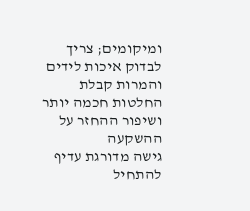ומיקומים; צריך לבדוק איכות לידים והמרות קבלת החלטות חכמה יותר ושיפור ההחזר על ההשקעה
גישה מדורגת עדיף להתחיל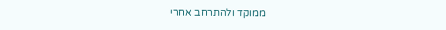ממוקד ולהתרחב אחרי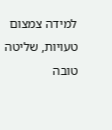למידה צמצום טעויות, שליטה טובה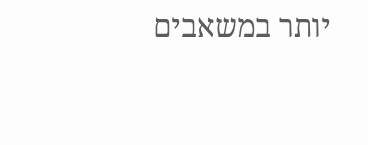יותר במשאבים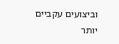וביצועים עקביים יותר